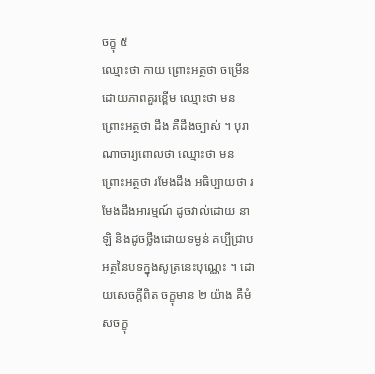ចក្ខុ ៥
ឈ្មោះថា កាយ ព្រោះអត្ថថា ចម្រើនដោយភាពគួរខ្ពើម ឈ្មោះថា មន ព្រោះអត្ថថា ដឹង គឺដឹងច្បាស់ ។ បុរាណាចារ្យពោលថា ឈ្មោះថា មន ព្រោះអត្ថថា រមែងដឹង អធិប្បាយថា រមែងដឹងអារម្មណ៍ ដូចវាល់ដោយ នាឡិ និងដូចថ្លឹងដោយទម្ងន់ គប្បីជ្រាបអត្ថនៃបទក្នុងសូត្រនេះបុណ្ណេះ ។ ដោយសេចក្តីពិត ចក្ខុមាន ២ យ៉ាង គឺមំសចក្ខុ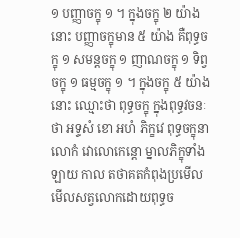១ បញ្ញាចក្ខុ ១ ។ ក្នុងចក្ខុ ២ យ៉ាងនោះ បញ្ញាចក្ខុមាន ៥ យ៉ាង គឺពុទ្ធចក្ខុ ១ សមន្តចក្ខុ ១ ញាណចក្ខុ ១ ទិព្វចក្ខុ ១ ធម្មចក្ខុ ១ ។ ក្នុងចក្ខុ ៥ យ៉ាងនោះ ឈ្មោះថា ពុទ្ធចក្ខុ ក្នុងពុទ្ធវចនៈថា អទ្ទសំ ខោ អហំ ភិក្ខវេ ពុទ្ធចក្ខុនា លោកំ វោលោកេន្តោ ម្នាលភិក្ខុទាំងឡាយ កាល តថាគតកំពុងប្រមើលមើលសត្វលោកដោយពុទ្ធច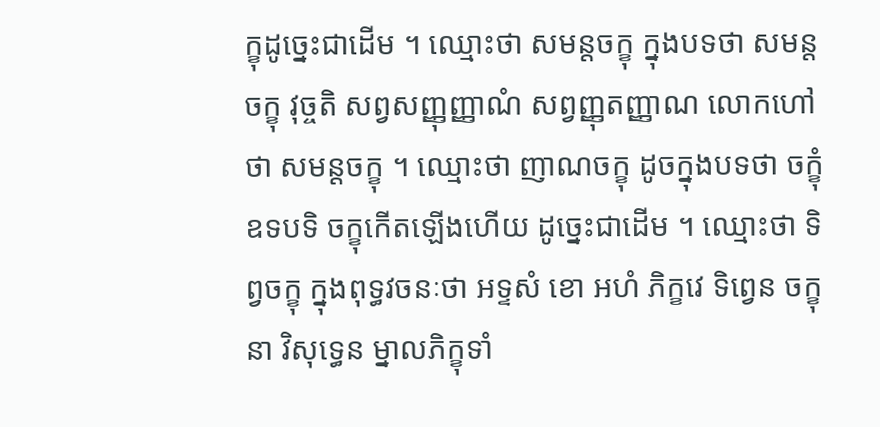ក្ខុដូច្នេះជាដើម ។ ឈ្មោះថា សមន្តចក្ខុ ក្នុងបទថា សមន្តចក្ខុ វុច្ចតិ សព្វសញ្ញុញ្ញាណំ សព្វញ្ញុតញ្ញាណ លោកហៅថា សមន្តចក្ខុ ។ ឈ្មោះថា ញាណចក្ខុ ដូចក្នុងបទថា ចក្ខុំ ឧទបទិ ចក្ខុកើតឡើងហើយ ដូច្នេះជាដើម ។ ឈ្មោះថា ទិព្វចក្ខុ ក្នុងពុទ្ធវចនៈថា អទ្ទសំ ខោ អហំ ភិក្ខវេ ទិព្វេន ចក្ខុនា វិសុទ្ធេន ម្នាលភិក្ខុទាំ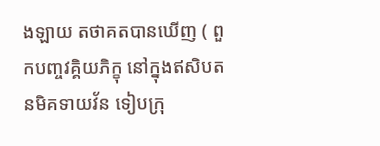ងឡាយ តថាគតបានឃើញ ( ពួកបញ្ចវគ្គិយភិក្ខុ នៅក្នុងឥសិបតនមិគទាយវ័ន ទៀបក្រុ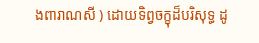ងពារាណសី ) ដោយទិព្វចក្ខុដ៏បរិសុទ្ធ ដូ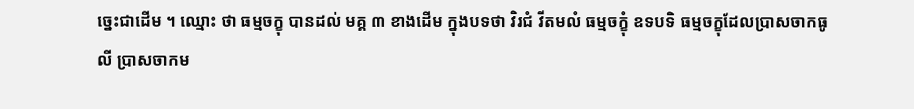ច្នេះជាដើម ។ ឈ្មោះ ថា ធម្មចក្ខុ បានដល់ មគ្គ ៣ ខាងដើម ក្នុងបទថា វិរជំ វីតមលំ ធម្មចក្ខុំ ឧទបទិ ធម្មចក្ខុដែលប្រាសចាកធូលី ប្រាសចាកម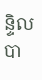ន្ទិលបា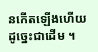នកើតឡើងហើយ ដូច្នេះជាដើម ។